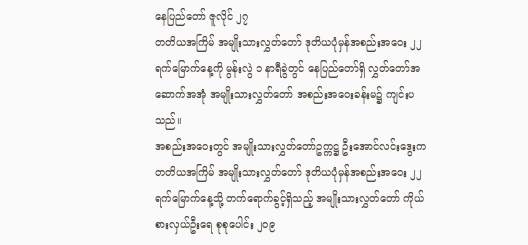နေပြည်တော် ဇူလိုင် ၂၇
တတိယအကြိမ် အမျိုးသားလွှတ်တော် ဒုတိယပုံမှန်အစည်းအဝေး ၂၂ ရက်မြောက်နေ့ကို မွန်းလွဲ ၁ နာရီခွဲတွင် နေပြည်တော်ရှိ လွှတ်တော်အဆောက်အအုံ အမျိုးသားလွှတ်တော် အစည်းအဝေးခန်းမ၌ ကျင်းပသည်။
အစည်းအဝေးတွင် အမျိုးသားလွှတ်တော်ဥက္ကဋ္ဌ ဦးအောင်လင်းဒွေးက တတိယအကြိမ် အမျိုးသားလွှတ်တော် ဒုတိယပုံမှန်အစည်းအဝေး ၂၂ ရက်မြောက်နေ့သို့ တက်ရောက်ခွင့်ရှိသည့် အမျိုးသားလွှတ်တော် ကိုယ်စားလှယ်ဦးရေ စုစုပေါင်း ၂၀၉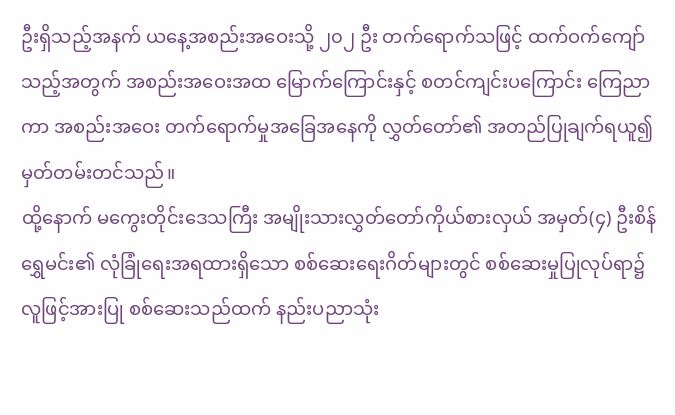ဦးရှိသည့်အနက် ယနေ့အစည်းအဝေးသို့ ၂၀၂ ဦး တက်ရောက်သဖြင့် ထက်ဝက်ကျော်သည့်အတွက် အစည်းအဝေးအထ မြောက်ကြောင်းနှင့် စတင်ကျင်းပကြောင်း ကြေညာကာ အစည်းအဝေး တက်ရောက်မှုအခြေအနေကို လွှတ်တော်၏ အတည်ပြုချက်ရယူ၍ မှတ်တမ်းတင်သည်။
ထို့နောက် မကွေးတိုင်းဒေသကြီး အမျိုးသားလွှတ်တော်ကိုယ်စားလှယ် အမှတ်(၄) ဦးစိန်ရွှေမင်း၏ လုံခြုံရေးအရထားရှိသော စစ်ဆေးရေးဂိတ်များတွင် စစ်ဆေးမှုပြုလုပ်ရာ၌ လူဖြင့်အားပြု စစ်ဆေးသည်ထက် နည်းပညာသုံး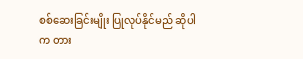စစ်ဆေးခြင်းမျိုး ပြုလုပ်နိုင်မည် ဆိုပါက တား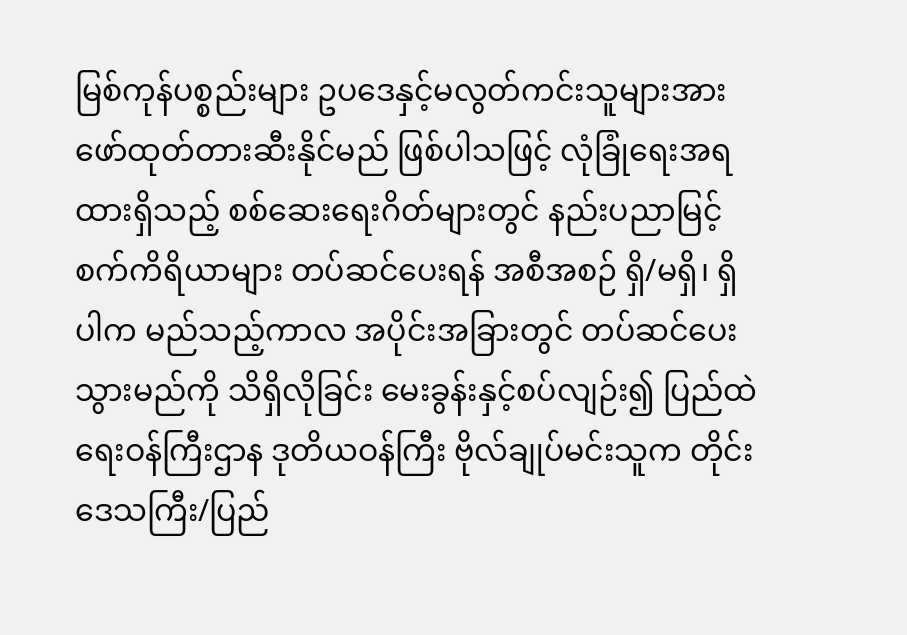မြစ်ကုန်ပစ္စည်းများ ဥပဒေနှင့်မလွတ်ကင်းသူများအား ဖော်ထုတ်တားဆီးနိုင်မည် ဖြစ်ပါသဖြင့် လုံခြုံရေးအရထားရှိသည့် စစ်ဆေးရေးဂိတ်များတွင် နည်းပညာမြင့်စက်ကိရိယာများ တပ်ဆင်ပေးရန် အစီအစဉ် ရှိ/မရှိ၊ ရှိပါက မည်သည့်ကာလ အပိုင်းအခြားတွင် တပ်ဆင်ပေးသွားမည်ကို သိရှိလိုခြင်း မေးခွန်းနှင့်စပ်လျဉ်း၍ ပြည်ထဲရေးဝန်ကြီးဌာန ဒုတိယဝန်ကြီး ဗိုလ်ချုပ်မင်းသူက တိုင်းဒေသကြီး/ပြည်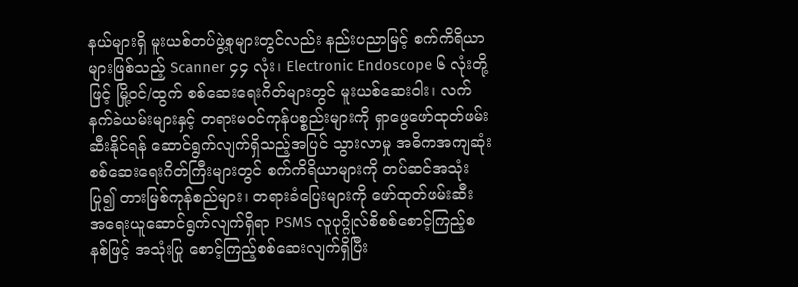နယ်များရှိ မူးယစ်တပ်ဖွဲ့စုများတွင်လည်း နည်းပညာမြင့် စက်ကိရိယာများဖြစ်သည့် Scanner ၄၄ လုံး၊ Electronic Endoscope ၆ လုံးတို့ဖြင့် မြို့ဝင်/ထွက် စစ်ဆေးရေးဂိတ်များတွင် မူးယစ်ဆေးဝါး၊ လက်နက်ခဲယမ်းများနှင့် တရားမဝင်ကုန်ပစ္စည်းများကို ရှာဖွေဖော်ထုတ်ဖမ်းဆီးနိုင်ရန် ဆောင်ရွက်လျက်ရှိသည့်အပြင် သွားလာမှု အဓိကအကျဆုံး စစ်ဆေးရေးဂိတ်ကြီးများတွင် စက်ကိရိယာများကို တပ်ဆင်အသုံးပြု၍ တားမြစ်ကုန်စည်များ၊ တရားခံပြေးများကို ဖော်ထုတ်ဖမ်းဆီး အရေးယူဆောင်ရွက်လျက်ရှိရာ PSMS လူပုဂ္ဂိုလ်စိစစ်စောင့်ကြည့်စနစ်ဖြင့် အသုံးပြု စောင့်ကြည့်စစ်ဆေးလျက်ရှိပြီး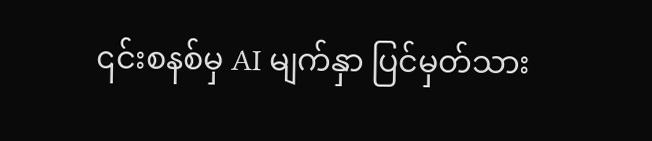၎င်းစနစ်မှ AI မျက်နှာ ပြင်မှတ်သား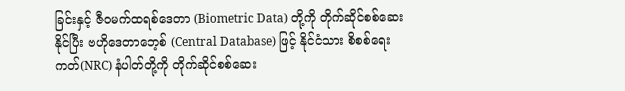ခြင်းနှင့် ဇီဝမက်ထရစ်ဒေတာ (Biometric Data) တို့ကို တိုက်ဆိုင်စစ်ဆေးနိုင်ပြီး ဗဟိုဒေတာဘေ့စ် (Central Database) ဖြင့် နိုင်ငံသား စိစစ်ရေးကတ်(NRC) နံပါတ်တို့ကို တိုက်ဆိုင်စစ်ဆေး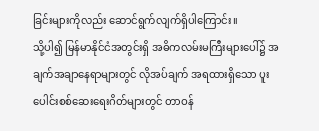ခြင်းများကိုလည်း ဆောင်ရွက်လျက်ရှိပါကြောင်း။
သို့ပါ၍ မြန်မာနိုင်ငံအတွင်းရှိ အဓိကလမ်းမကြီးများပေါ်၌ အချက်အချာနေရာများတွင် လိုအပ်ချက် အရထားရှိသော ပူးပေါင်းစစ်ဆေးရေးဂိတ်များတွင် တာဝန်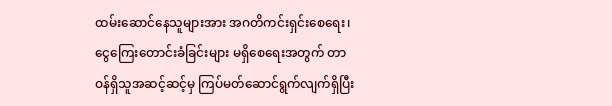ထမ်းဆောင်နေသူများအား အဂတိကင်းရှင်းစေရေး၊ ငွေကြေးတောင်းခံခြင်းများ မရှိစေရေးအတွက် တာဝန်ရှိသူအဆင့်ဆင့်မှ ကြပ်မတ်ဆောင်ရွက်လျက်ရှိပြီး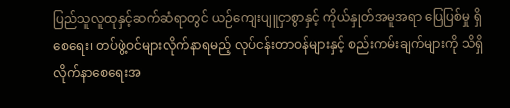ပြည်သူလူထုနှင့်ဆက်ဆံရာတွင် ယဉ်ကျေးပျူငှာစွာနှင့် ကိုယ်နှုတ်အမူအရာ ပြေပြစ်မှု ရှိစေရေး၊ တပ်ဖွဲ့ဝင်များလိုက်နာရမည့် လုပ်ငန်းတာဝန်များနှင့် စည်းကမ်းချက်များကို သိရှိလိုက်နာစေရေးအ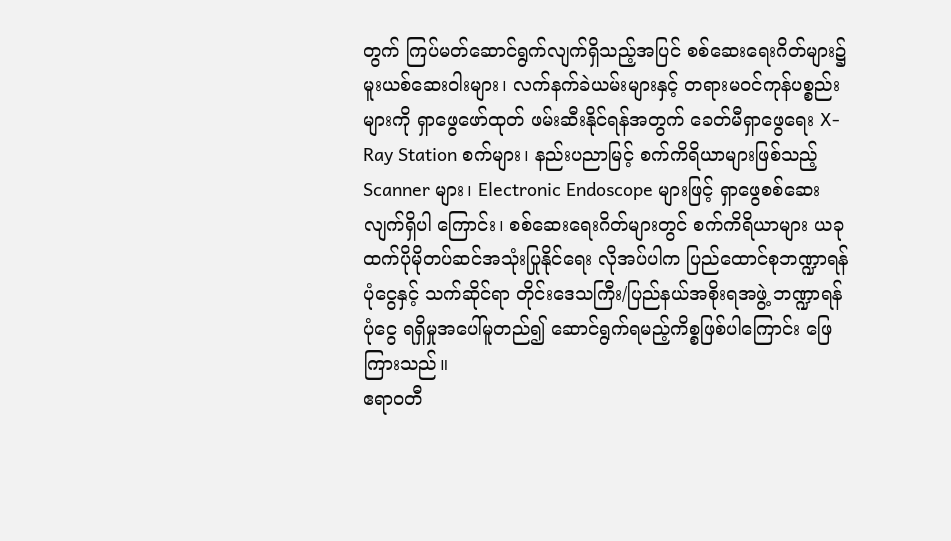တွက် ကြပ်မတ်ဆောင်ရွက်လျက်ရှိသည့်အပြင် စစ်ဆေးရေးဂိတ်များ၌ မူးယစ်ဆေးဝါးများ၊ လက်နက်ခဲယမ်းများနှင့် တရားမဝင်ကုန်ပစ္စည်းများကို ရှာဖွေဖော်ထုတ် ဖမ်းဆီးနိုင်ရန်အတွက် ခေတ်မီရှာဖွေရေး X-Ray Station စက်များ၊ နည်းပညာမြင့် စက်ကိရိယာများဖြစ်သည့် Scanner များ၊ Electronic Endoscope များဖြင့် ရှာဖွေစစ်ဆေးလျက်ရှိပါ ကြောင်း၊ စစ်ဆေးရေးဂိတ်များတွင် စက်ကိရိယာများ ယခုထက်ပိုမိုတပ်ဆင်အသုံးပြုနိုင်ရေး လိုအပ်ပါက ပြည်ထောင်စုဘဏ္ဍာရန်ပုံငွေနှင့် သက်ဆိုင်ရာ တိုင်းဒေသကြီး/ပြည်နယ်အစိုးရအဖွဲ့ ဘဏ္ဍာရန်ပုံငွေ ရရှိမှုအပေါ်မူတည်၍ ဆောင်ရွက်ရမည့်ကိစ္စဖြစ်ပါကြောင်း ဖြေကြားသည်။
ဧရာဝတီ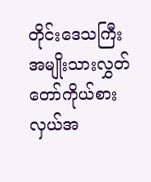တိုင်းဒေသကြီး အမျိုးသားလွှတ်တော်ကိုယ်စားလှယ်အ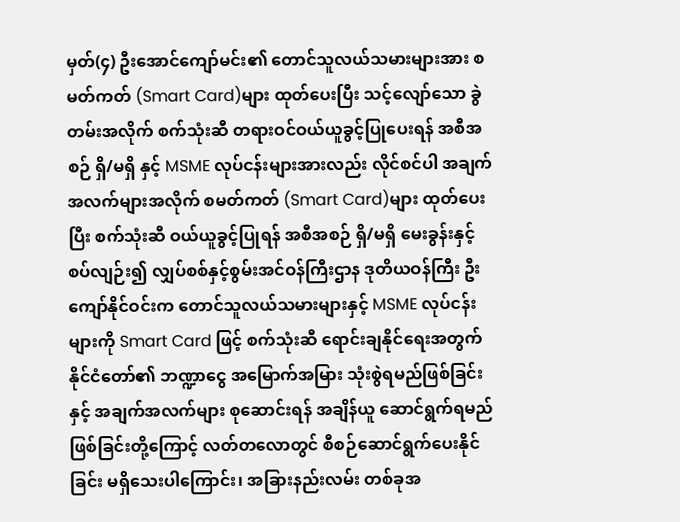မှတ်(၄) ဦးအောင်ကျော်မင်း၏ တောင်သူလယ်သမားများအား စမတ်ကတ် (Smart Card)များ ထုတ်ပေးပြီး သင့်လျော်သော ခွဲတမ်းအလိုက် စက်သုံးဆီ တရားဝင်ဝယ်ယူခွင့်ပြုပေးရန် အစီအစဉ် ရှိ/မရှိ နှင့် MSME လုပ်ငန်းများအားလည်း လိုင်စင်ပါ အချက်အလက်များအလိုက် စမတ်ကတ် (Smart Card)များ ထုတ်ပေးပြီး စက်သုံးဆီ ဝယ်ယူခွင့်ပြုရန် အစီအစဉ် ရှိ/မရှိ မေးခွန်းနှင့်စပ်လျဉ်း၍ လျှပ်စစ်နှင့်စွမ်းအင်ဝန်ကြီးဌာန ဒုတိယဝန်ကြီး ဦးကျော်နိုင်ဝင်းက တောင်သူလယ်သမားများနှင့် MSME လုပ်ငန်းများကို Smart Card ဖြင့် စက်သုံးဆီ ရောင်းချနိုင်ရေးအတွက် နိုင်ငံတော်၏ ဘဏ္ဍာငွေ အမြောက်အမြား သုံးစွဲရမည်ဖြစ်ခြင်းနှင့် အချက်အလက်များ စုဆောင်းရန် အချိန်ယူ ဆောင်ရွက်ရမည် ဖြစ်ခြင်းတို့ကြောင့် လတ်တလောတွင် စီစဉ်ဆောင်ရွက်ပေးနိုင်ခြင်း မရှိသေးပါကြောင်း၊ အခြားနည်းလမ်း တစ်ခုအ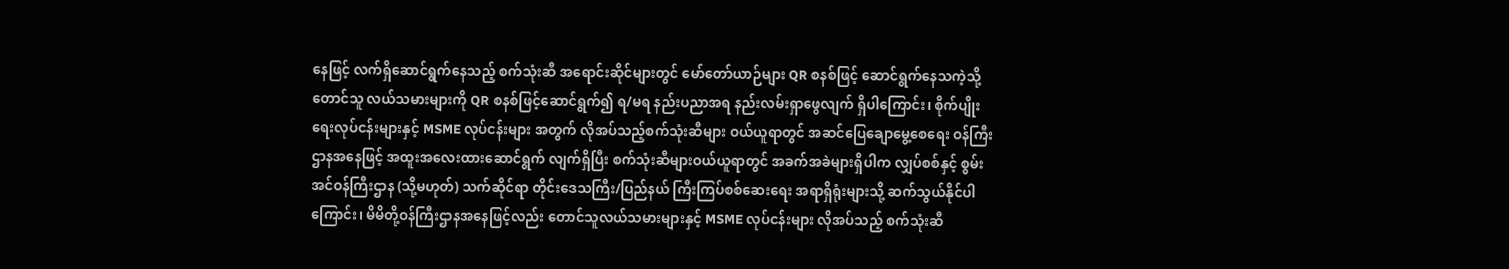နေဖြင့် လက်ရှိဆောင်ရွက်နေသည့် စက်သုံးဆီ အရောင်းဆိုင်များတွင် မော်တော်ယာဉ်များ QR စနစ်ဖြင့် ဆောင်ရွက်နေသကဲ့သို့ တောင်သူ လယ်သမားများကို QR စနစ်ဖြင့်ဆောင်ရွက်၍ ရ/မရ နည်းပညာအရ နည်းလမ်းရှာဖွေလျက် ရှိပါကြောင်း၊ စိုက်ပျိုးရေးလုပ်ငန်းများနှင့် MSME လုပ်ငန်းများ အတွက် လိုအပ်သည့်စက်သုံးဆီများ ဝယ်ယူရာတွင် အဆင်ပြေချောမွေ့စေရေး ဝန်ကြီးဌာနအနေဖြင့် အထူးအလေးထားဆောင်ရွက် လျက်ရှိပြီး စက်သုံးဆီများဝယ်ယူရာတွင် အခက်အခဲများရှိပါက လျှပ်စစ်နှင့် စွမ်းအင်ဝန်ကြီးဌာန (သို့မဟုတ်) သက်ဆိုင်ရာ တိုင်းဒေသကြီး/ပြည်နယ် ကြီးကြပ်စစ်ဆေးရေး အရာရှိရုံးများသို့ ဆက်သွယ်နိုင်ပါကြောင်း၊ မိမိတို့ဝန်ကြီးဌာနအနေဖြင့်လည်း တောင်သူလယ်သမားများနှင့် MSME လုပ်ငန်းများ လိုအပ်သည့် စက်သုံးဆီ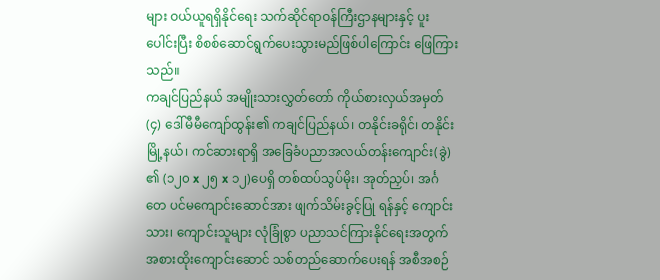များ ဝယ်ယူရရှိနိုင်ရေး သက်ဆိုင်ရာဝန်ကြီးဌာနများနှင့် ပူးပေါင်းပြီး စိစစ်ဆောင်ရွက်ပေးသွားမည်ဖြစ်ပါကြောင်း ဖြေကြားသည်။
ကချင်ပြည်နယ် အမျိုးသားလွှတ်တော် ကိုယ်စားလှယ်အမှတ်(၄) ဒေါ်မီမီကျော်ထွန်း၏ ကချင်ပြည်နယ်၊ တနိုင်းခရိုင်၊ တနိုင်းမြို့နယ်၊ ကင်ဆားရာရှိ အခြေခံပညာအလယ်တန်းကျောင်း(ခွဲ) ၏ (၁၂၀ x ၂၅ x ၁၂)ပေရှိ တစ်ထပ်သွပ်မိုး၊ အုတ်ညှပ်၊ အင်္ဂတေ ပင်မကျောင်းဆောင်အား ဖျက်သိမ်းခွင့်ပြု ရန်နှင့် ကျောင်းသား၊ ကျောင်းသူများ လုံခြုံစွာ ပညာသင်ကြားနိုင်ရေးအတွက် အစားထိုးကျောင်းဆောင် သစ်တည်ဆောက်ပေးရန် အစီအစဉ်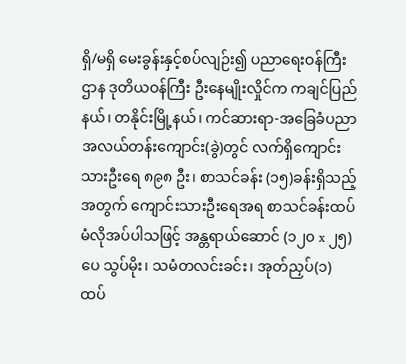ရှိ/မရှိ မေးခွန်းနှင့်စပ်လျဉ်း၍ ပညာရေးဝန်ကြီးဌာန ဒုတိယဝန်ကြီး ဦးနေမျိုးလှိုင်က ကချင်ပြည်နယ်၊ တနိုင်းမြို့နယ်၊ ကင်ဆားရာ-အခြေခံပညာအလယ်တန်းကျောင်း(ခွဲ)တွင် လက်ရှိကျောင်းသားဦးရေ ၈၉၈ ဦး၊ စာသင်ခန်း (၁၅)ခန်းရှိသည့်အတွက် ကျောင်းသားဦးရေအရ စာသင်ခန်းထပ်မံလိုအပ်ပါသဖြင့် အန္တရာယ်ဆောင် (၁၂၀ x ၂၅)ပေ သွပ်မိုး၊ သမံတလင်းခင်း၊ အုတ်ညှပ်(၁) ထပ်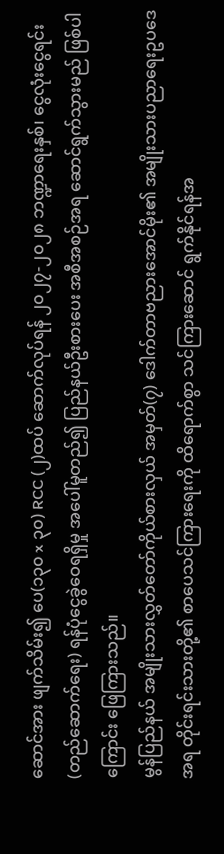ဆောင်အား ဖျက်သိမ်း၍ ပေ(၁၃၀ x ၃၀) RCC (၂)ထပ် ဆောက်လုပ်ရန် ၂၀၂၇-၂၀၂၈ ဘဏ္ဍာရေးနှစ်၊ ငွေလုံးငွေရင်း (တည်ဆောက်ရေး) ရန်ပုံငွေခွဲဝေရရှိမှု အပေါ်မူတည်၍ ပြည်နယ်ဦးစားပေး အစီအစဉ်အရ ဆောင်ရွက်သွားမည် ဖြစ်ပါကြောင်း ဖြေကြားသည်။
မွန်ပြည်နယ် အမျိုးသားလွှတ်တော်ကိုယ်စားလှယ် အမှတ်(၇) ဒေါက်တာဗညားအောင်မိုး၏ အမျိုးသားပညာရေးဥပဒေအရ တိုင်းရင်းသားတို့၏ စာပေသင်ကြားရေးကို ထိရောက်စွာ သင်ကြားဆောင် ရွက်နိုင်ရန်အ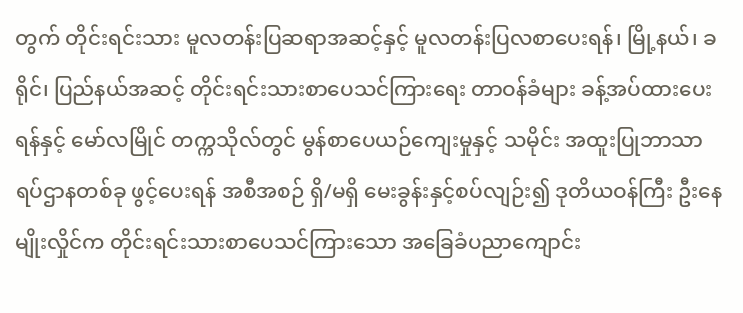တွက် တိုင်းရင်းသား မူလတန်းပြဆရာအဆင့်နှင့် မူလတန်းပြလစာပေးရန်၊ မြို့နယ်၊ ခရိုင်၊ ပြည်နယ်အဆင့် တိုင်းရင်းသားစာပေသင်ကြားရေး တာဝန်ခံများ ခန့်အပ်ထားပေးရန်နှင့် မော်လမြိုင် တက္ကသိုလ်တွင် မွန်စာပေယဉ်ကျေးမှုနှင့် သမိုင်း အထူးပြုဘာသာရပ်ဌာနတစ်ခု ဖွင့်ပေးရန် အစီအစဉ် ရှိ/မရှိ မေးခွန်းနှင့်စပ်လျဉ်း၍ ဒုတိယဝန်ကြီး ဦးနေမျိုးလှိုင်က တိုင်းရင်းသားစာပေသင်ကြားသော အခြေခံပညာကျောင်း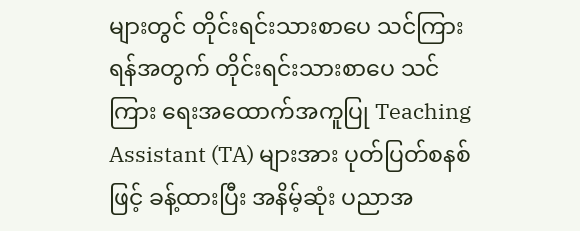များတွင် တိုင်းရင်းသားစာပေ သင်ကြားရန်အတွက် တိုင်းရင်းသားစာပေ သင်ကြား ရေးအထောက်အကူပြု Teaching Assistant (TA) များအား ပုတ်ပြတ်စနစ်ဖြင့် ခန့်ထားပြီး အနိမ့်ဆုံး ပညာအ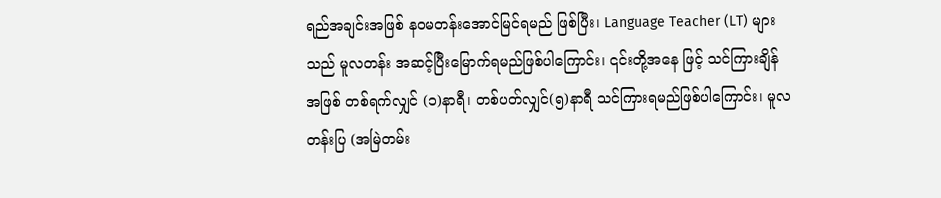ရည်အချင်းအဖြစ် နဝမတန်းအောင်မြင်ရမည် ဖြစ်ပြီး၊ Language Teacher (LT) များသည် မူလတန်း အဆင့်ပြီးမြောက်ရမည်ဖြစ်ပါကြောင်း၊ ၎င်းတို့အနေ ဖြင့် သင်ကြားချိန်အဖြစ် တစ်ရက်လျှင် (၁)နာရီ၊ တစ်ပတ်လျှင်(၅)နာရီ သင်ကြားရမည်ဖြစ်ပါကြောင်း၊ မူလတန်းပြ (အမြဲတမ်း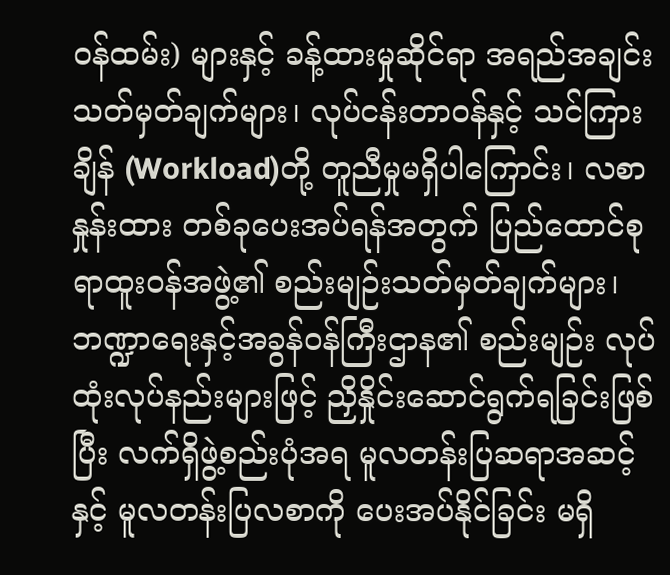ဝန်ထမ်း) များနှင့် ခန့်ထားမှုဆိုင်ရာ အရည်အချင်းသတ်မှတ်ချက်များ၊ လုပ်ငန်းတာဝန်နှင့် သင်ကြားချိန် (Workload)တို့ တူညီမှုမရှိပါကြောင်း၊ လစာနှုန်းထား တစ်ခုပေးအပ်ရန်အတွက် ပြည်ထောင်စုရာထူးဝန်အဖွဲ့၏ စည်းမျဉ်းသတ်မှတ်ချက်များ၊ ဘဏ္ဍာရေးနှင့်အခွန်ဝန်ကြီးဌာန၏ စည်းမျဉ်း လုပ်ထုံးလုပ်နည်းများဖြင့် ညှိနှိုင်းဆောင်ရွက်ရခြင်းဖြစ်ပြီး လက်ရှိဖွဲ့စည်းပုံအရ မူလတန်းပြဆရာအဆင့်နှင့် မူလတန်းပြလစာကို ပေးအပ်နိုင်ခြင်း မရှိ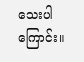သေးပါကြောင်း။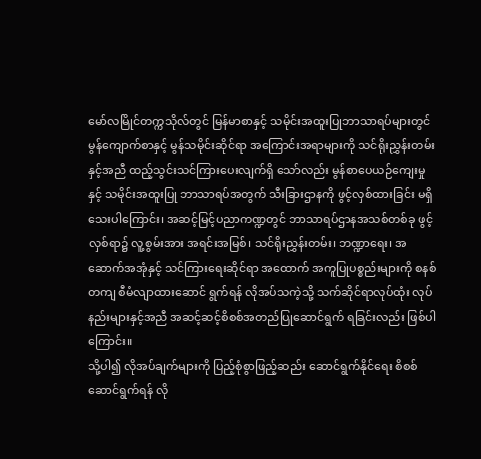မော်လမြိုင်တက္ကသိုလ်တွင် မြန်မာစာနှင့် သမိုင်းအထူးပြုဘာသာရပ်များတွင် မွန်ကျောက်စာနှင့် မွန်သမိုင်းဆိုင်ရာ အကြောင်းအရာများကို သင်ရိုးညွှန်းတမ်းနှင့်အညီ ထည့်သွင်းသင်ကြားပေးလျက်ရှိ သော်လည်း မွန်စာပေယဉ်ကျေးမှုနှင့် သမိုင်းအထူးပြု ဘာသာရပ်အတွက် သီးခြားဌာနကို ဖွင့်လှစ်ထားခြင်း မရှိသေးပါကြောင်း၊ အဆင့်မြင့်ပညာကဏ္ဍတွင် ဘာသာရပ်ဌာနအသစ်တစ်ခု ဖွင့်လှစ်ရာ၌ လူ့စွမ်းအား အရင်းအမြစ်၊ သင်ရိုးညွှန်းတမ်း၊ ဘဏ္ဍာရေး၊ အဆောက်အအုံနှင့် သင်ကြားရေးဆိုင်ရာ အထောက် အကူပြုပစ္စည်းများကို စနစ်တကျ စီမံလျာထားဆောင် ရွက်ရန် လိုအပ်သကဲ့သို့ သက်ဆိုင်ရာလုပ်ထုံး လုပ်နည်းများနှင့်အညီ အဆင့်ဆင့်စိစစ်အတည်ပြုဆောင်ရွက် ရခြင်းလည်း ဖြစ်ပါကြောင်း။
သို့ပါ၍ လိုအပ်ချက်များကို ပြည့်စုံစွာဖြည့်ဆည်း ဆောင်ရွက်နိုင်ရေး စိစစ်ဆောင်ရွက်ရန် လို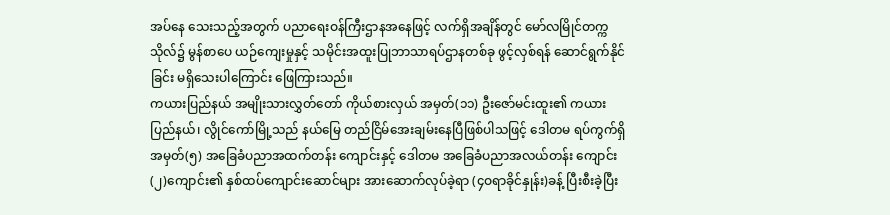အပ်နေ သေးသည့်အတွက် ပညာရေးဝန်ကြီးဌာနအနေဖြင့် လက်ရှိအချိန်တွင် မော်လမြိုင်တက္ကသိုလ်၌ မွန်စာပေ ယဉ်ကျေးမှုနှင့် သမိုင်းအထူးပြုဘာသာရပ်ဌာနတစ်ခု ဖွင့်လှစ်ရန် ဆောင်ရွက်နိုင်ခြင်း မရှိသေးပါကြောင်း ဖြေကြားသည်။
ကယားပြည်နယ် အမျိုးသားလွှတ်တော် ကိုယ်စားလှယ် အမှတ်(၁၁) ဦးဇော်မင်းထူး၏ ကယားပြည်နယ်၊ လွိုင်ကော်မြို့သည် နယ်မြေ တည်ငြိမ်အေးချမ်းနေပြီဖြစ်ပါသဖြင့် ဒေါတမ ရပ်ကွက်ရှိ အမှတ်(၅) အခြေခံပညာအထက်တန်း ကျောင်းနှင့် ဒေါတမ အခြေခံပညာအလယ်တန်း ကျောင်း (၂)ကျောင်း၏ နှစ်ထပ်ကျောင်းဆောင်များ အားဆောက်လုပ်ခဲ့ရာ (၄ဝရာခိုင်နှုန်း)ခန့် ပြီးစီးခဲ့ပြီး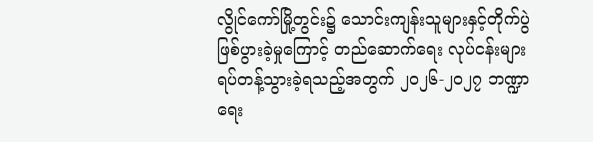လွိုင်ကော်မြို့တွင်း၌ သောင်းကျန်းသူများနှင့်တိုက်ပွဲ ဖြစ်ပွားခဲ့မှုကြောင့် တည်ဆောက်ရေး လုပ်ငန်းများ ရပ်တန့်သွားခဲ့ရသည့်အတွက် ၂ဝ၂၆-၂ဝ၂၇ ဘဏ္ဍာ ရေး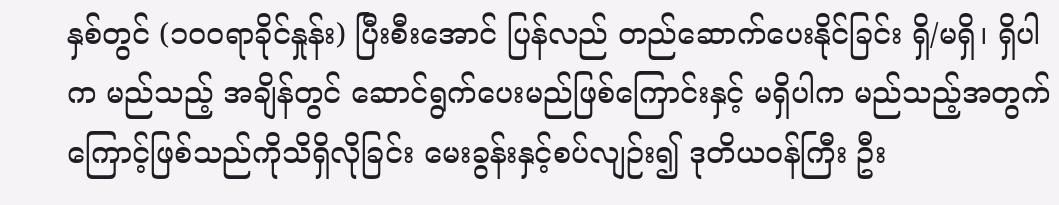နှစ်တွင် (၁၀၀ရာခိုင်နှုန်း) ပြီးစီးအောင် ပြန်လည် တည်ဆောက်ပေးနိုင်ခြင်း ရှိ/မရှိ၊ ရှိပါက မည်သည့် အချိန်တွင် ဆောင်ရွက်ပေးမည်ဖြစ်ကြောင်းနှင့် မရှိပါက မည်သည့်အတွက်ကြောင့်ဖြစ်သည်ကိုသိရှိလိုခြင်း မေးခွန်းနှင့်စပ်လျဉ်း၍ ဒုတိယဝန်ကြီး ဦး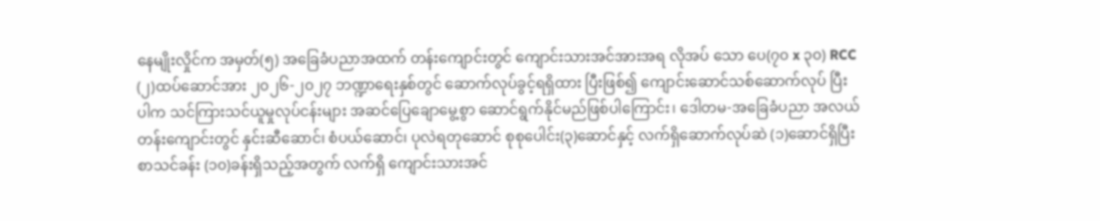နေမျိုးလှိုင်က အမှတ်(၅) အခြေခံပညာအထက် တန်းကျောင်းတွင် ကျောင်းသားအင်အားအရ လိုအပ် သော ပေ(၇၀ x ၃၀) RCC (၂)ထပ်ဆောင်အား ၂၀၂၆-၂၀၂၇ ဘဏ္ဍာရေးနှစ်တွင် ဆောက်လုပ်ခွင့်ရရှိထား ပြီးဖြစ်၍ ကျောင်းဆောင်သစ်ဆောက်လုပ် ပြီးပါက သင်ကြားသင်ယူမှုလုပ်ငန်းများ အဆင်ပြေချောမွေ့စွာ ဆောင်ရွက်နိုင်မည်ဖြစ်ပါကြောင်း၊ ဒေါတမ-အခြေခံပညာ အလယ်တန်းကျောင်းတွင် နှင်းဆီဆောင်၊ စံပယ်ဆောင်၊ ပုလဲရတုဆောင် စုစုပေါင်း(၃)ဆောင်နှင့် လက်ရှိဆောက်လုပ်ဆဲ (၁)ဆောင်ရှိပြီး စာသင်ခန်း (၁၀)ခန်းရှိသည့်အတွက် လက်ရှိ ကျောင်းသားအင်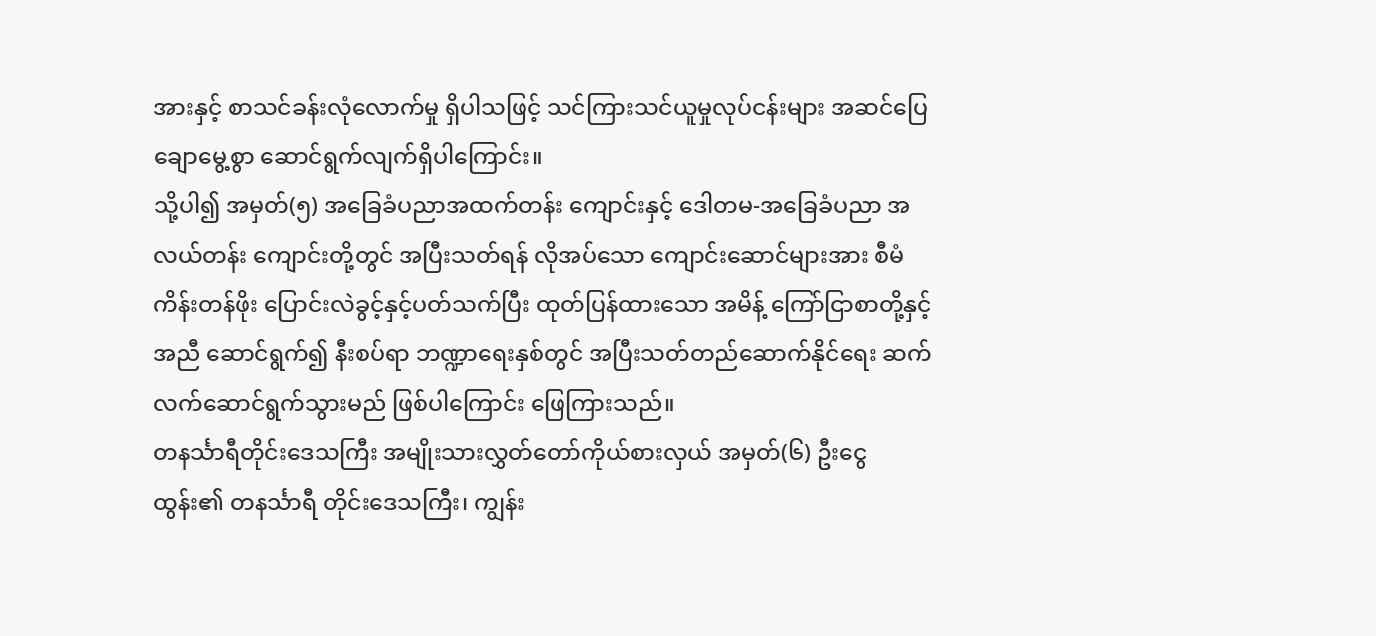အားနှင့် စာသင်ခန်းလုံလောက်မှု ရှိပါသဖြင့် သင်ကြားသင်ယူမှုလုပ်ငန်းများ အဆင်ပြေ ချောမွေ့စွာ ဆောင်ရွက်လျက်ရှိပါကြောင်း။
သို့ပါ၍ အမှတ်(၅) အခြေခံပညာအထက်တန်း ကျောင်းနှင့် ဒေါတမ-အခြေခံပညာ အလယ်တန်း ကျောင်းတို့တွင် အပြီးသတ်ရန် လိုအပ်သော ကျောင်းဆောင်များအား စီမံကိန်းတန်ဖိုး ပြောင်းလဲခွင့်နှင့်ပတ်သက်ပြီး ထုတ်ပြန်ထားသော အမိန့် ကြော်ငြာစာတို့နှင့်အညီ ဆောင်ရွက်၍ နီးစပ်ရာ ဘဏ္ဍာရေးနှစ်တွင် အပြီးသတ်တည်ဆောက်နိုင်ရေး ဆက်လက်ဆောင်ရွက်သွားမည် ဖြစ်ပါကြောင်း ဖြေကြားသည်။
တနင်္သာရီတိုင်းဒေသကြီး အမျိုးသားလွှတ်တော်ကိုယ်စားလှယ် အမှတ်(၆) ဦးငွေထွန်း၏ တနင်္သာရီ တိုင်းဒေသကြီး၊ ကျွန်း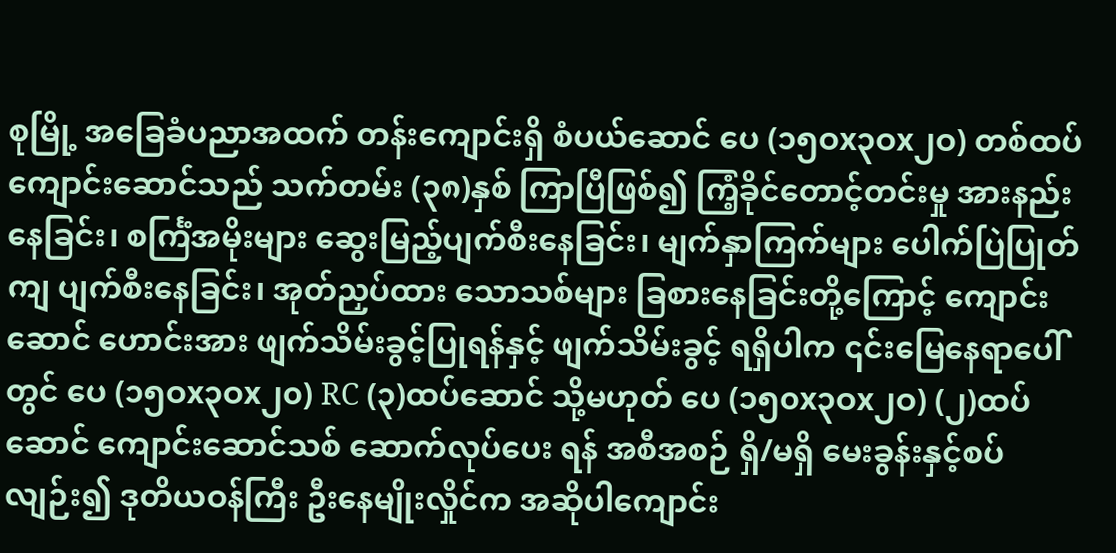စုမြို့ အခြေခံပညာအထက် တန်းကျောင်းရှိ စံပယ်ဆောင် ပေ (၁၅ဝx၃ဝx၂ဝ) တစ်ထပ်ကျောင်းဆောင်သည် သက်တမ်း (၃၈)နှစ် ကြာပြီဖြစ်၍ ကြံ့ခိုင်တောင့်တင်းမှု အားနည်းနေခြင်း၊ စင်္ကြံအမိုးများ ဆွေးမြည့်ပျက်စီးနေခြင်း၊ မျက်နှာကြက်များ ပေါက်ပြဲပြုတ်ကျ ပျက်စီးနေခြင်း၊ အုတ်ညှပ်ထား သောသစ်များ ခြစားနေခြင်းတို့ကြောင့် ကျောင်းဆောင် ဟောင်းအား ဖျက်သိမ်းခွင့်ပြုရန်နှင့် ဖျက်သိမ်းခွင့် ရရှိပါက ၎င်းမြေနေရာပေါ်တွင် ပေ (၁၅ဝx၃ဝx၂၀) RC (၃)ထပ်ဆောင် သို့မဟုတ် ပေ (၁၅၀x၃ဝx၂ဝ) (၂)ထပ်ဆောင် ကျောင်းဆောင်သစ် ဆောက်လုပ်ပေး ရန် အစီအစဉ် ရှိ/မရှိ မေးခွန်းနှင့်စပ်လျဉ်း၍ ဒုတိယဝန်ကြီး ဦးနေမျိုးလှိုင်က အဆိုပါကျောင်း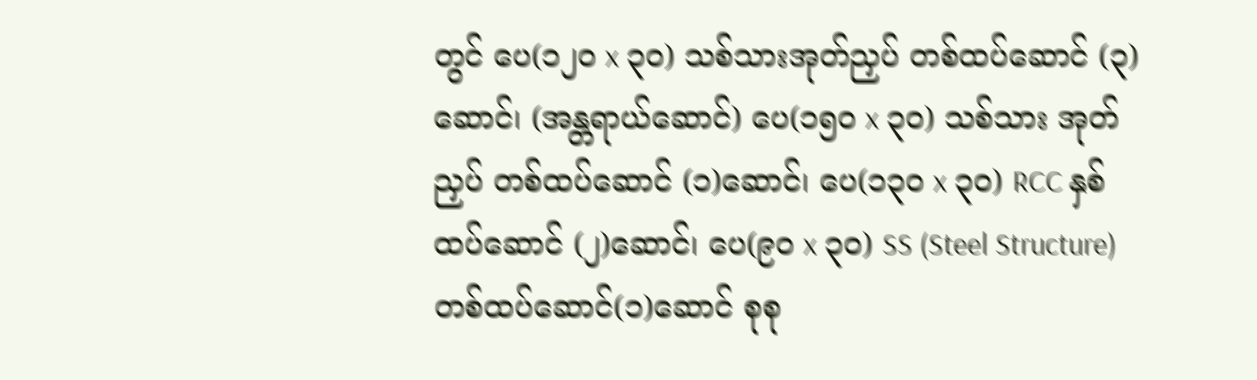တွင် ပေ(၁၂၀ x ၃၀) သစ်သားအုတ်ညှပ် တစ်ထပ်ဆောင် (၃)ဆောင်၊ (အန္တရာယ်ဆောင်) ပေ(၁၅၀ x ၃၀) သစ်သား အုတ်ညှပ် တစ်ထပ်ဆောင် (၁)ဆောင်၊ ပေ(၁၃၀ x ၃၀) RCC နှစ်ထပ်ဆောင် (၂)ဆောင်၊ ပေ(၉၀ x ၃၀) SS (Steel Structure) တစ်ထပ်ဆောင်(၁)ဆောင် စုစု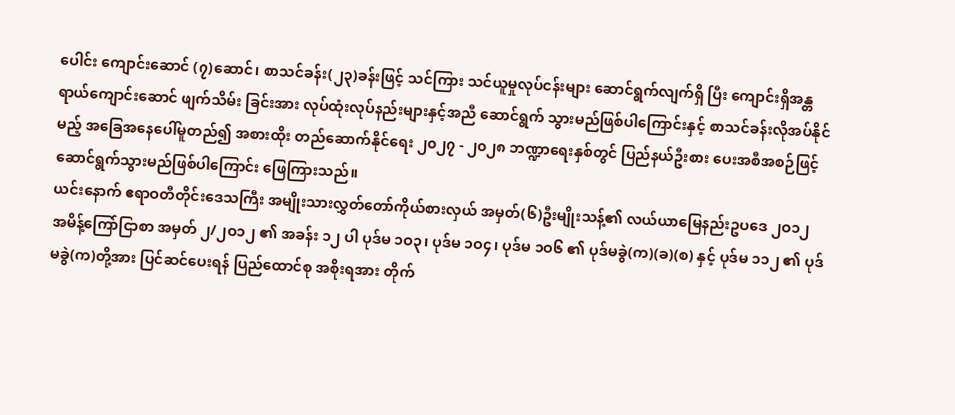ပေါင်း ကျောင်းဆောင် (၇)ဆောင်၊ စာသင်ခန်း(၂၃)ခန်းဖြင့် သင်ကြား သင်ယူမှုလုပ်ငန်းများ ဆောင်ရွက်လျက်ရှိ ပြီး ကျောင်းရှိအန္တရာယ်ကျောင်းဆောင် ဖျက်သိမ်း ခြင်းအား လုပ်ထုံးလုပ်နည်းများနှင့်အညီ ဆောင်ရွက် သွားမည်ဖြစ်ပါကြောင်းနှင့် စာသင်ခန်းလိုအပ်နိုင်မည့် အခြေအနေပေါ်မူတည်၍ အစားထိုး တည်ဆောက်နိုင်ရေး ၂၀၂၇ - ၂၀၂၈ ဘဏ္ဍာရေးနှစ်တွင် ပြည်နယ်ဦးစား ပေးအစီအစဉ်ဖြင့် ဆောင်ရွက်သွားမည်ဖြစ်ပါကြောင်း ဖြေကြားသည်။
ယင်းနောက် ဧရာဝတီတိုင်းဒေသကြီး အမျိုးသားလွှတ်တော်ကိုယ်စားလှယ် အမှတ်(၆)ဦးမျိုးသန့်၏ လယ်ယာမြေနည်းဥပဒေ ၂ဝ၁၂ အမိန့်ကြော်ငြာစာ အမှတ် ၂/၂ဝ၁၂ ၏ အခန်း ၁၂ ပါ ပုဒ်မ ၁ဝ၃၊ ပုဒ်မ ၁ဝ၄၊ ပုဒ်မ ၁ဝ၆ ၏ ပုဒ်မခွဲ(က)(ခ)(စ) နှင့် ပုဒ်မ ၁၁၂ ၏ ပုဒ်မခွဲ(က)တို့အား ပြင်ဆင်ပေးရန် ပြည်ထောင်စု အစိုးရအား တိုက်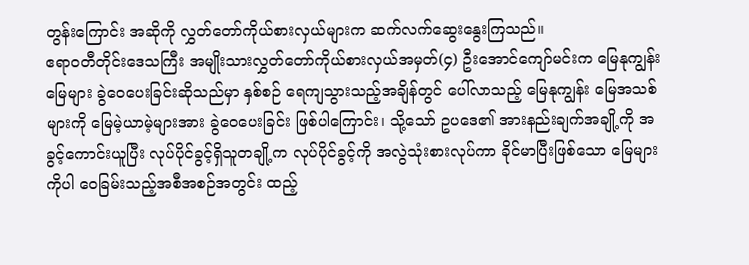တွန်းကြောင်း အဆိုကို လွှတ်တော်ကိုယ်စားလှယ်များက ဆက်လက်ဆွေးနွေးကြသည်။
ဧရာဝတီတိုင်းဒေသကြီး အမျိုးသားလွှတ်တော်ကိုယ်စားလှယ်အမှတ်(၄) ဦးအောင်ကျော်မင်းက မြေနုကျွန်းမြေများ ခွဲဝေပေးခြင်းဆိုသည်မှာ နှစ်စဉ် ရေကျသွားသည့်အချိန်တွင် ပေါ်လာသည့် မြေနုကျွန်း မြေအသစ်များကို မြေမဲ့ယာမဲ့များအား ခွဲဝေပေးခြင်း ဖြစ်ပါကြောင်း၊ သို့သော် ဥပဒေ၏ အားနည်းချက်အချို့ကို အခွင့်ကောင်းယူပြီး လုပ်ပိုင်ခွင့်ရှိသူတချို့က လုပ်ပိုင်ခွင့်ကို အလွဲသုံးစားလုပ်ကာ ခိုင်မာပြီးဖြစ်သော မြေများကိုပါ ဝေခြမ်းသည့်အစီအစဉ်အတွင်း ထည့်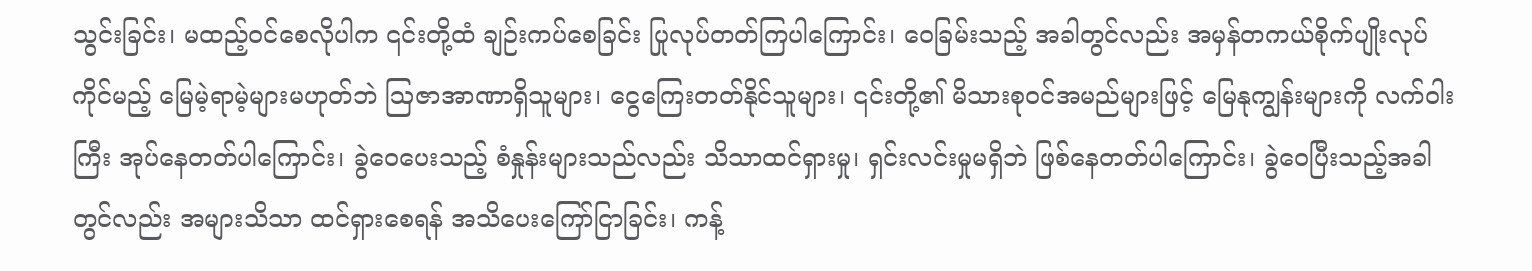သွင်းခြင်း၊ မထည့်ဝင်စေလိုပါက ၎င်းတို့ထံ ချဉ်းကပ်စေခြင်း ပြုလုပ်တတ်ကြပါကြောင်း၊ ဝေခြမ်းသည့် အခါတွင်လည်း အမှန်တကယ်စိုက်ပျိုးလုပ်ကိုင်မည့် မြေမဲ့ရာမဲ့များမဟုတ်ဘဲ ဩဇာအာဏာရှိသူများ၊ ငွေကြေးတတ်နိုင်သူများ၊ ၎င်းတို့၏ မိသားစုဝင်အမည်များဖြင့် မြေနုကျွန်းများကို လက်ဝါးကြီး အုပ်နေတတ်ပါကြောင်း၊ ခွဲဝေပေးသည့် စံနှုန်းများသည်လည်း သိသာထင်ရှားမှု၊ ရှင်းလင်းမှုမရှိဘဲ ဖြစ်နေတတ်ပါကြောင်း၊ ခွဲဝေပြီးသည့်အခါတွင်လည်း အများသိသာ ထင်ရှားစေရန် အသိပေးကြော်ငြာခြင်း၊ ကန့်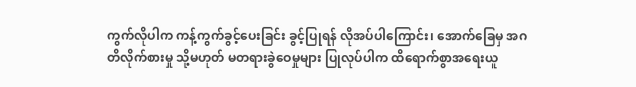ကွက်လိုပါက ကန့်ကွက်ခွင့်ပေးခြင်း ခွင့်ပြုရန် လိုအပ်ပါကြောင်း၊ အောက်ခြေမှ အဂတိလိုက်စားမှု သို့မဟုတ် မတရားခွဲဝေမှုများ ပြုလုပ်ပါက ထိရောက်စွာအရေးယူ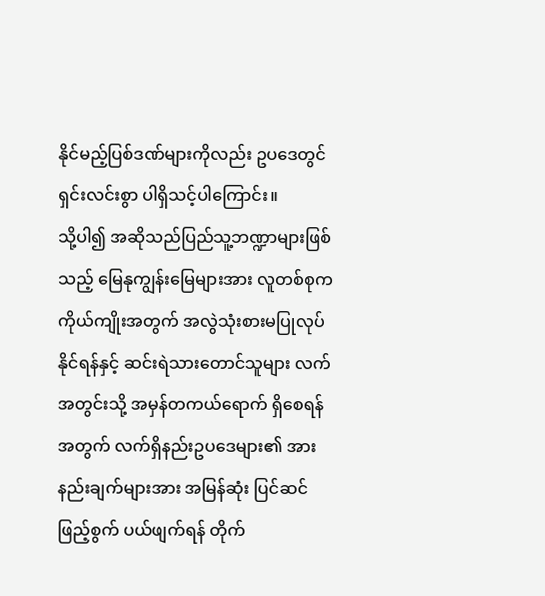နိုင်မည့်ပြစ်ဒဏ်များကိုလည်း ဥပဒေတွင်ရှင်းလင်းစွာ ပါရှိသင့်ပါကြောင်း။
သို့ပါ၍ အဆိုသည်ပြည်သူ့ဘဏ္ဍာများဖြစ်သည့် မြေနုကျွန်းမြေများအား လူတစ်စုကကိုယ်ကျိုးအတွက် အလွဲသုံးစားမပြုလုပ်နိုင်ရန်နှင့် ဆင်းရဲသားတောင်သူများ လက်အတွင်းသို့ အမှန်တကယ်ရောက် ရှိစေရန်အတွက် လက်ရှိနည်းဥပဒေများ၏ အားနည်းချက်များအား အမြန်ဆုံး ပြင်ဆင်ဖြည့်စွက် ပယ်ဖျက်ရန် တိုက်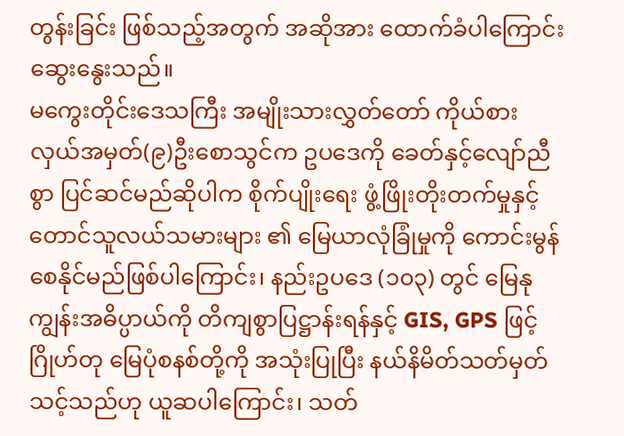တွန်းခြင်း ဖြစ်သည့်အတွက် အဆိုအား ထောက်ခံပါကြောင်း ဆွေးနွေးသည်။
မကွေးတိုင်းဒေသကြီး အမျိုးသားလွှတ်တော် ကိုယ်စားလှယ်အမှတ်(၉)ဦးစောသွင်က ဥပဒေကို ခေတ်နှင့်လျော်ညီစွာ ပြင်ဆင်မည်ဆိုပါက စိုက်ပျိုးရေး ဖွံ့ဖြိုးတိုးတက်မှုနှင့် တောင်သူလယ်သမားများ ၏ မြေယာလုံခြုံမှုကို ကောင်းမွန်စေနိုင်မည်ဖြစ်ပါကြောင်း၊ နည်းဥပဒေ (၁၀၃) တွင် မြေနုကျွန်းအဓိပ္ပာယ်ကို တိကျစွာပြဋ္ဌာန်းရန်နှင့် GIS, GPS ဖြင့် ဂြိုဟ်တု မြေပုံစနစ်တို့ကို အသုံးပြုပြီး နယ်နိမိတ်သတ်မှတ် သင့်သည်ဟု ယူဆပါကြောင်း၊ သတ်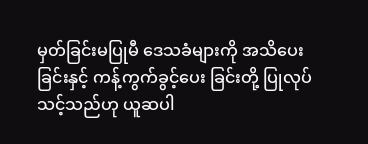မှတ်ခြင်းမပြုမီ ဒေသခံများကို အသိပေးခြင်းနှင့် ကန့်ကွက်ခွင့်ပေး ခြင်းတို့ ပြုလုပ်သင့်သည်ဟု ယူဆပါ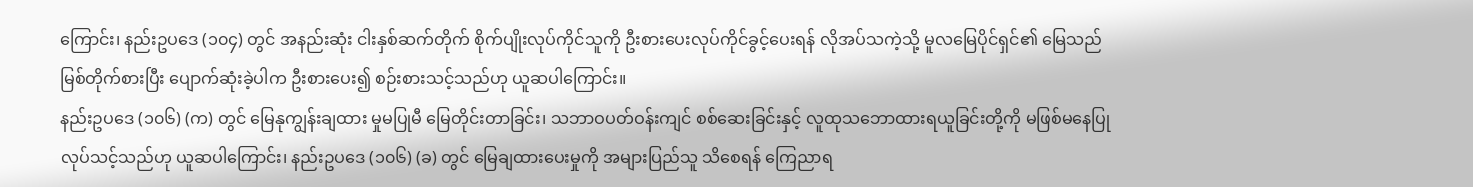ကြောင်း၊ နည်းဥပဒေ (၁၀၄) တွင် အနည်းဆုံး ငါးနှစ်ဆက်တိုက် စိုက်ပျိုးလုပ်ကိုင်သူကို ဦးစားပေးလုပ်ကိုင်ခွင့်ပေးရန် လိုအပ်သကဲ့သို့ မူလမြေပိုင်ရှင်၏ မြေသည် မြစ်တိုက်စားပြီး ပျောက်ဆုံးခဲ့ပါက ဦးစားပေး၍ စဉ်းစားသင့်သည်ဟု ယူဆပါကြောင်း။
နည်းဥပဒေ (၁၀၆) (က) တွင် မြေနုကျွန်းချထား မှုမပြုမီ မြေတိုင်းတာခြင်း၊ သဘာဝပတ်ဝန်းကျင် စစ်ဆေးခြင်းနှင့် လူထုသဘောထားရယူခြင်းတို့ကို မဖြစ်မနေပြုလုပ်သင့်သည်ဟု ယူဆပါကြောင်း၊ နည်းဥပဒေ (၁၀၆) (ခ) တွင် မြေချထားပေးမှုကို အများပြည်သူ သိစေရန် ကြေညာရ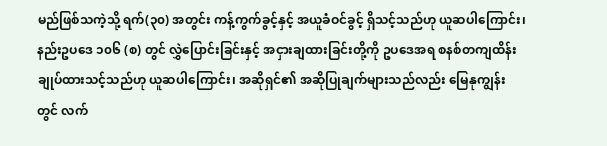မည်ဖြစ်သကဲ့သို့ ရက်(၃၀) အတွင်း ကန့်ကွက်ခွင့်နှင့် အယူခံဝင်ခွင့် ရှိသင့်သည်ဟု ယူဆပါကြောင်း၊ နည်းဥပဒေ ၁၀၆ (စ) တွင် လွှဲပြောင်းခြင်းနှင့် အငှားချထားခြင်းတို့ကို ဥပဒေအရ စနစ်တကျထိန်းချုပ်ထားသင့်သည်ဟု ယူဆပါကြောင်း၊ အဆိုရှင်၏ အဆိုပြုချက်များသည်လည်း မြေနုကျွန်းတွင် လက်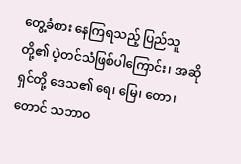တွေ့ခံစား နေကြရသည့် ပြည်သူတို့၏ ပဲ့တင်သံဖြစ်ပါကြောင်း၊ အဆိုရှင်တို့ ဒေသ၏ ရေ၊ မြေ၊ တော၊ တောင် သဘာဝ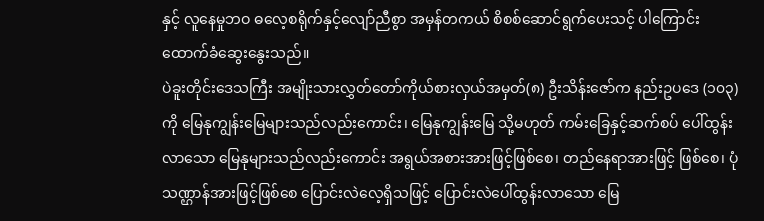နှင့် လူနေမှုဘဝ ဓလေ့စရိုက်နှင့်လျော်ညီစွာ အမှန်တကယ် စိစစ်ဆောင်ရွက်ပေးသင့် ပါကြောင်း ထောက်ခံဆွေးနွေးသည်။
ပဲခူးတိုင်းဒေသကြီး အမျိုးသားလွှတ်တော်ကိုယ်စားလှယ်အမှတ်(၈) ဦးသိန်းဇော်က နည်းဥပဒေ (၁၀၃) ကို မြေနုကျွန်းမြေများသည်လည်းကောင်း၊ မြေနုကျွန်းမြေ သို့မဟုတ် ကမ်းခြေနှင့်ဆက်စပ် ပေါ်ထွန်းလာသော မြေနုများသည်လည်းကောင်း အရွယ်အစားအားဖြင့်ဖြစ်စေ၊ တည်နေရာအားဖြင့် ဖြစ်စေ၊ ပုံသဏ္ဌာန်အားဖြင့်ဖြစ်စေ ပြောင်းလဲလေ့ရှိသဖြင့် ပြောင်းလဲပေါ်ထွန်းလာသော မြေ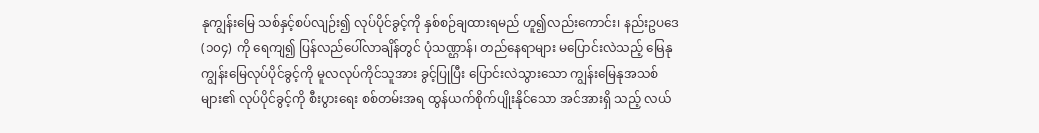နုကျွန်းမြေ သစ်နှင့်စပ်လျဉ်း၍ လုပ်ပိုင်ခွင့်ကို နှစ်စဉ်ချထားရမည် ဟူ၍လည်းကောင်း၊ နည်းဥပဒေ (၁၀၄) ကို ရေကျ၍ ပြန်လည်ပေါ်လာချိန်တွင် ပုံသဏ္ဌာန်၊ တည်နေရာများ မပြောင်းလဲသည့် မြေနုကျွန်းမြေလုပ်ပိုင်ခွင့်ကို မူလလုပ်ကိုင်သူအား ခွင့်ပြုပြီး ပြောင်းလဲသွားသော ကျွန်းမြေနုအသစ် များ၏ လုပ်ပိုင်ခွင့်ကို စီးပွားရေး စစ်တမ်းအရ ထွန်ယက်စိုက်ပျိုးနိုင်သော အင်အားရှိ သည့် လယ်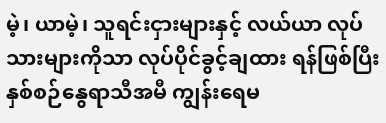မဲ့၊ ယာမဲ့၊ သူရင်းငှားများနှင့် လယ်ယာ လုပ်သားများကိုသာ လုပ်ပိုင်ခွင့်ချထား ရန်ဖြစ်ပြီး နှစ်စဉ်နွေရာသီအမီ ကျွန်းရေမ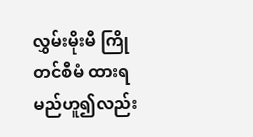လွှမ်းမိုးမီ ကြိုတင်စီမံ ထားရမည်ဟူ၍လည်း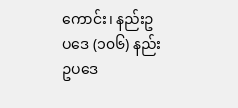ကောင်း၊ နည်းဥပဒေ (၁၀၆) နည်းဥပဒေ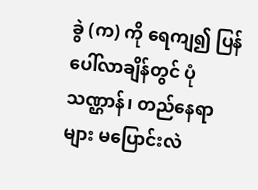ခွဲ (က) ကို ရေကျ၍ ပြန်ပေါ်လာချိန်တွင် ပုံသဏ္ဌာန်၊ တည်နေရာများ မပြောင်းလဲ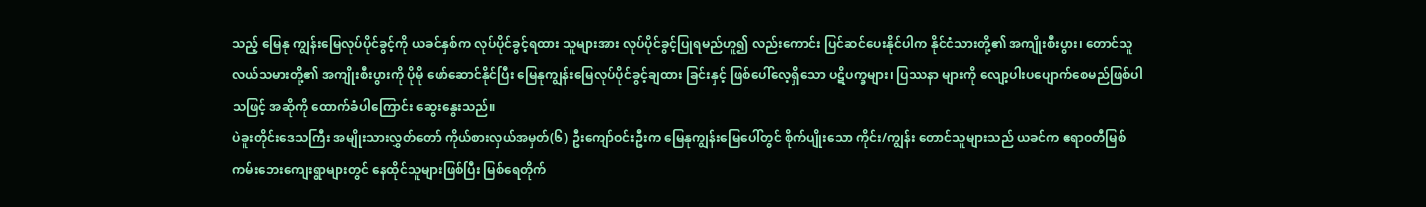သည့် မြေနု ကျွန်းမြေလုပ်ပိုင်ခွင့်ကို ယခင်နှစ်က လုပ်ပိုင်ခွင့်ရထား သူများအား လုပ်ပိုင်ခွင့်ပြုရမည်ဟူ၍ လည်းကောင်း ပြင်ဆင်ပေးနိုင်ပါက နိုင်ငံသားတို့၏ အကျိုးစီးပွား၊ တောင်သူလယ်သမားတို့၏ အကျိုးစီးပွားကို ပိုမို ဖော်ဆောင်နိုင်ပြီး မြေနုကျွန်းမြေလုပ်ပိုင်ခွင့်ချထား ခြင်းနှင့် ဖြစ်ပေါ်လေ့ရှိသော ပဋိပက္ခများ၊ ပြဿနာ များကို လျော့ပါးပပျောက်စေမည်ဖြစ်ပါသဖြင့် အဆိုကို ထောက်ခံပါကြောင်း ဆွေးနွေးသည်။
ပဲခူးတိုင်းဒေသကြီး အမျိုးသားလွှတ်တော် ကိုယ်စားလှယ်အမှတ်(၆) ဦးကျော်ဝင်းဦးက မြေနုကျွန်းမြေပေါ်တွင် စိုက်ပျိုးသော ကိုင်း/ကျွန်း တောင်သူများသည် ယခင်က ဧရာဝတီမြစ်ကမ်းဘေးကျေးရွာများတွင် နေထိုင်သူများဖြစ်ပြီး မြစ်ရေတိုက်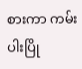စားကာ ကမ်းပါးပြို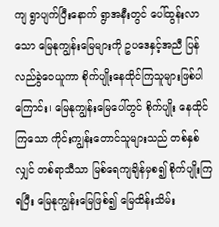ကျ ရွာပျက်ပြီးနောက် ရွာအနီးတွင် ပေါ်ထွန်းလာသော မြေနုကျွန်းမြေများကို ဥပဒေနှင့်အညီ ပြန်လည်ခွဲဝေယူကာ စိုက်ပျိုးနေထိုင်ကြသူများဖြစ်ပါကြောင်း၊ မြေနုကျွန်းမြေပေါ်တွင် စိုက်ပျိုး နေထိုင်ကြသော ကိုင်းကျွန်းတောင်သူများသည် တစ်နှစ်လျှင် တစ်ရာသီသာ မြစ်ရေကျချိန်မှစ၍ စိုက်ပျိုးကြရပြီး မြေနုကျွန်းမြေဖြစ်၍ မြေထိန်းသိမ်း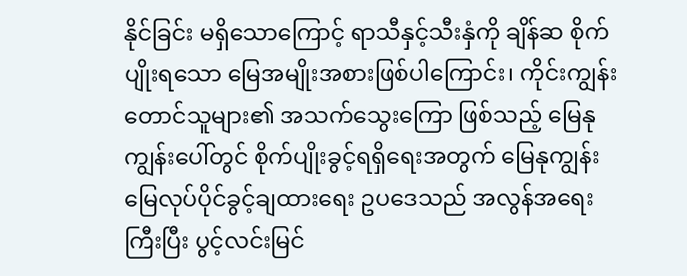နိုင်ခြင်း မရှိသောကြောင့် ရာသီနှင့်သီးနှံကို ချိန်ဆ စိုက်ပျိုးရသော မြေအမျိုးအစားဖြစ်ပါကြောင်း၊ ကိုင်းကျွန်းတောင်သူများ၏ အသက်သွေးကြော ဖြစ်သည့် မြေနုကျွန်းပေါ်တွင် စိုက်ပျိုးခွင့်ရရှိရေးအတွက် မြေနုကျွန်းမြေလုပ်ပိုင်ခွင့်ချထားရေး ဥပဒေသည် အလွန်အရေးကြီးပြီး ပွင့်လင်းမြင်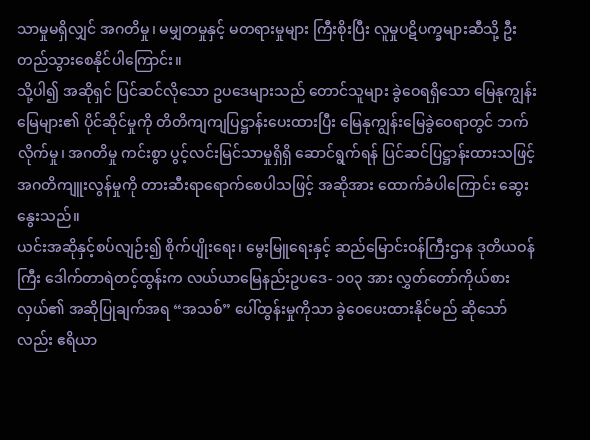သာမှုမရှိလျှင် အဂတိမှု၊ မမျှတမှုနှင့် မတရားမှုများ ကြီးစိုးပြီး လူမှုပဋိပက္ခများဆီသို့ ဦးတည်သွားစေနိုင်ပါကြောင်း။
သို့ပါ၍ အဆိုရှင် ပြင်ဆင်လိုသော ဥပဒေများသည် တောင်သူများ ခွဲဝေရရှိသော မြေနုကျွန်းမြေများ၏ ပိုင်ဆိုင်မှုကို တိတိကျကျပြဋ္ဌာန်းပေးထားပြီး မြေနုကျွန်းမြေခွဲဝေရာတွင် ဘက်လိုက်မှု၊ အဂတိမှု ကင်းစွာ ပွင့်လင်းမြင်သာမှုရှိရှိ ဆောင်ရွက်ရန် ပြင်ဆင်ပြဋ္ဌာန်းထားသဖြင့် အဂတိကျူးလွန်မှုကို တားဆီးရာရောက်စေပါသဖြင့် အဆိုအား ထောက်ခံပါကြောင်း ဆွေးနွေးသည်။
ယင်းအဆိုနှင့်စပ်လျဉ်း၍ စိုက်ပျိုးရေး၊ မွေးမြူရေးနှင့် ဆည်မြောင်းဝန်ကြီးဌာန ဒုတိယဝန်ကြီး ဒေါက်တာရဲတင့်ထွန်းက လယ်ယာမြေနည်းဥပဒေ- ၁၀၃ အား လွှတ်တော်ကိုယ်စားလှယ်၏ အဆိုပြုချက်အရ “အသစ်” ပေါ်ထွန်းမှုကိုသာ ခွဲဝေပေးထားနိုင်မည် ဆိုသော်လည်း ဧရိယာ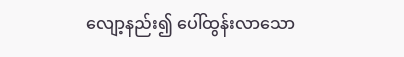လျော့နည်း၍ ပေါ်ထွန်းလာသော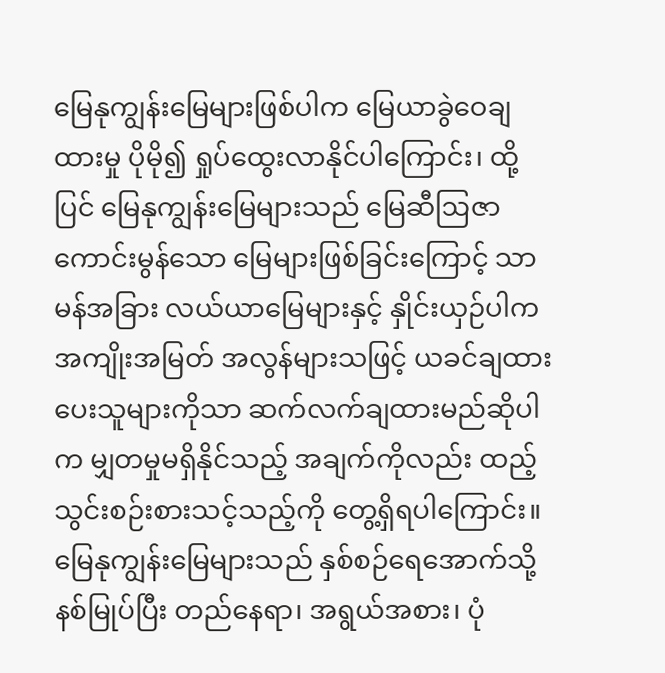မြေနုကျွန်းမြေများဖြစ်ပါက မြေယာခွဲဝေချထားမှု ပိုမို၍ ရှုပ်ထွေးလာနိုင်ပါကြောင်း၊ ထို့ပြင် မြေနုကျွန်းမြေများသည် မြေဆီဩဇာကောင်းမွန်သော မြေများဖြစ်ခြင်းကြောင့် သာမန်အခြား လယ်ယာမြေများနှင့် နှိုင်းယှဉ်ပါက အကျိုးအမြတ် အလွန်များသဖြင့် ယခင်ချထားပေးသူများကိုသာ ဆက်လက်ချထားမည်ဆိုပါက မျှတမှုမရှိနိုင်သည့် အချက်ကိုလည်း ထည့်သွင်းစဉ်းစားသင့်သည့်ကို တွေ့ရှိရပါကြောင်း။
မြေနုကျွန်းမြေများသည် နှစ်စဉ်ရေအောက်သို့ နစ်မြုပ်ပြီး တည်နေရာ၊ အရွယ်အစား၊ ပုံ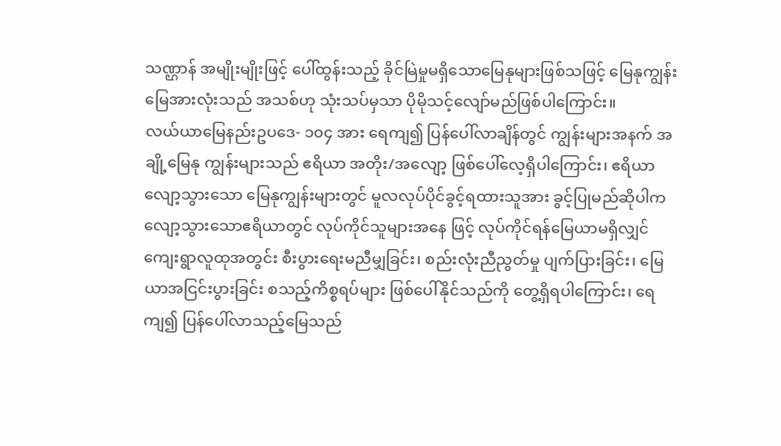သဏ္ဌာန် အမျိုးမျိုးဖြင့် ပေါ်ထွန်းသည့် ခိုင်မြဲမှုမရှိသောမြေနုများဖြစ်သဖြင့် မြေနုကျွန်းမြေအားလုံးသည် အသစ်ဟု သုံးသပ်မှသာ ပိုမိုသင့်လျော်မည်ဖြစ်ပါကြောင်း။
လယ်ယာမြေနည်းဥပဒေ- ၁၀၄ အား ရေကျ၍ ပြန်ပေါ်လာချိန်တွင် ကျွန်းများအနက် အချို့မြေနု ကျွန်းများသည် ဧရိယာ အတိုး/အလျော့ ဖြစ်ပေါ်လေ့ရှိပါကြောင်း၊ ဧရိယာလျော့သွားသော မြေနုကျွန်းများတွင် မူလလုပ်ပိုင်ခွင့်ရထားသူအား ခွင့်ပြုမည်ဆိုပါက လျော့သွားသောဧရိယာတွင် လုပ်ကိုင်သူများအနေ ဖြင့် လုပ်ကိုင်ရန်မြေယာမရှိလျှင် ကျေးရွာလူထုအတွင်း စီးပွားရေးမညီမျှခြင်း၊ စည်းလုံးညီညွတ်မှု ပျက်ပြားခြင်း၊ မြေယာအငြင်းပွားခြင်း စသည့်ကိစ္စရပ်များ ဖြစ်ပေါ်နိုင်သည်ကို တွေ့ရှိရပါကြောင်း၊ ရေကျ၍ ပြန်ပေါ်လာသည့်မြေသည်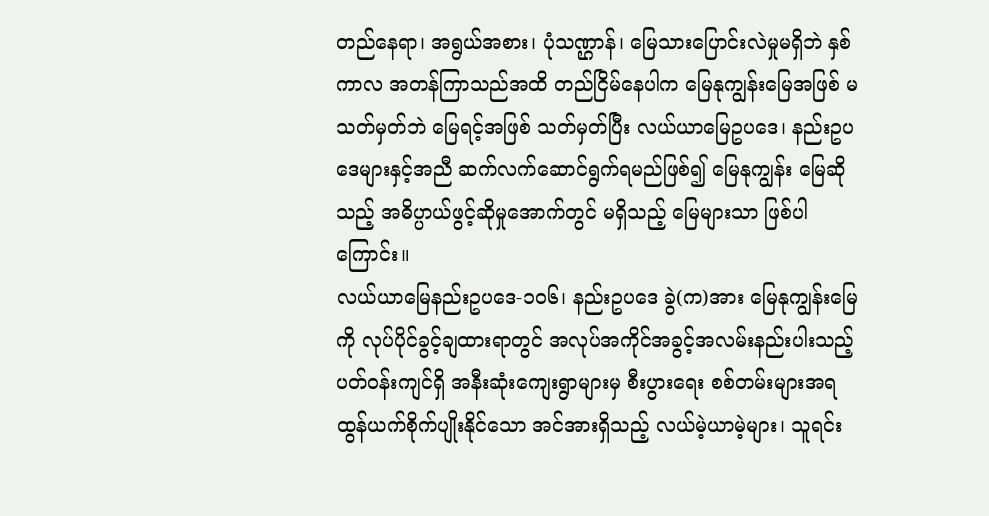တည်နေရာ၊ အရွယ်အစား၊ ပုံသဏ္ဌာန်၊ မြေသားပြောင်းလဲမှုမရှိဘဲ နှစ်ကာလ အတန်ကြာသည်အထိ တည်ငြိမ်နေပါက မြေနုကျွန်းမြေအဖြစ် မသတ်မှတ်ဘဲ မြေရင့်အဖြစ် သတ်မှတ်ပြီး လယ်ယာမြေဥပဒေ၊ နည်းဥပဒေများနှင့်အညီ ဆက်လက်ဆောင်ရွက်ရမည်ဖြစ်၍ မြေနုကျွန်း မြေဆိုသည့် အဓိပ္ပာယ်ဖွင့်ဆိုမှုအောက်တွင် မရှိသည့် မြေများသာ ဖြစ်ပါကြောင်း။
လယ်ယာမြေနည်းဥပဒေ-၁၀၆၊ နည်းဥပဒေ ခွဲ(က)အား မြေနုကျွန်းမြေကို လုပ်ပိုင်ခွင့်ချထားရာတွင် အလုပ်အကိုင်အခွင့်အလမ်းနည်းပါးသည့် ပတ်ဝန်းကျင်ရှိ အနီးဆုံးကျေးရွာများမှ စီးပွားရေး စစ်တမ်းများအရ ထွန်ယက်စိုက်ပျိုးနိုင်သော အင်အားရှိသည့် လယ်မဲ့ယာမဲ့များ၊ သူရင်း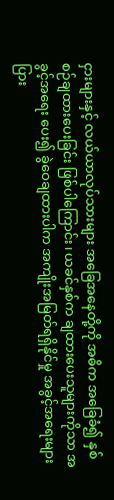ငှားများနှင့် လယ်ယာလုပ်သားများ အခြေအနေတို့ကို အဓိက အခြေခံ၍ နှစ်စဉ်ချထားပေးခြင်း ဖြစ်ပါကြောင်း၊ ယခင်နှစ်က ချထားပေးသူများကိုသာ အခွင့်အရေး ပေး၍ ခွဲဝေချထားပါက အကျိုးအမြတ်ရရှိနိုင်မှု အခွင့်အရေးများပြား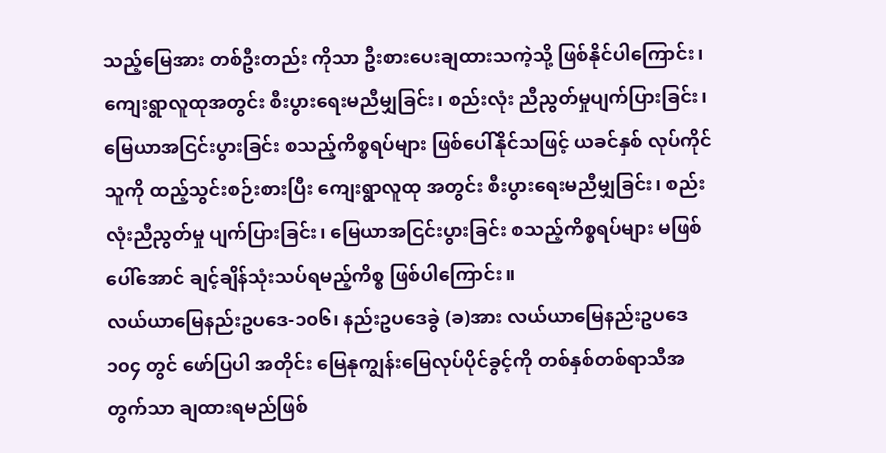သည့်မြေအား တစ်ဦးတည်း ကိုသာ ဦးစားပေးချထားသကဲ့သို့ ဖြစ်နိုင်ပါကြောင်း၊ ကျေးရွာလူထုအတွင်း စီးပွားရေးမညီမျှခြင်း၊ စည်းလုံး ညီညွတ်မှုပျက်ပြားခြင်း၊ မြေယာအငြင်းပွားခြင်း စသည့်ကိစ္စရပ်များ ဖြစ်ပေါ်နိုင်သဖြင့် ယခင်နှစ် လုပ်ကိုင်သူကို ထည့်သွင်းစဉ်းစားပြီး ကျေးရွာလူထု အတွင်း စီးပွားရေးမညီမျှခြင်း၊ စည်းလုံးညီညွတ်မှု ပျက်ပြားခြင်း၊ မြေယာအငြင်းပွားခြင်း စသည့်ကိစ္စရပ်များ မဖြစ်ပေါ်အောင် ချင့်ချိန်သုံးသပ်ရမည့်ကိစ္စ ဖြစ်ပါကြောင်း။
လယ်ယာမြေနည်းဥပဒေ-၁၀၆၊ နည်းဥပဒေခွဲ (ခ)အား လယ်ယာမြေနည်းဥပဒေ ၁၀၄ တွင် ဖော်ပြပါ အတိုင်း မြေနုကျွန်းမြေလုပ်ပိုင်ခွင့်ကို တစ်နှစ်တစ်ရာသီအတွက်သာ ချထားရမည်ဖြစ်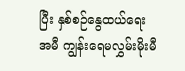ပြီး နှစ်စဉ်နွေထယ်ရေးအမီ ကျွန်းရေမလွှမ်းမိုးမီ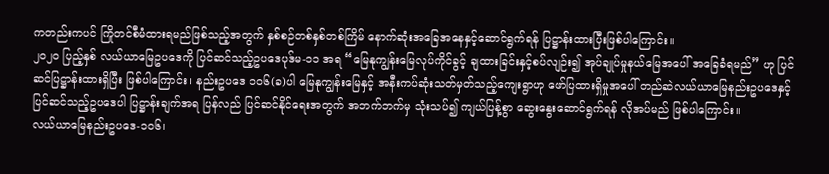ကတည်းကပင် ကြိုတင်စီမံထားရမည်ဖြစ်သည့်အတွက် နှစ်စဉ်တစ်နှစ်တစ်ကြိမ် နောက်ဆုံးအခြေအနေနှင့်ဆောင်ရွက်ရန် ပြဋ္ဌာန်းထားပြီးဖြစ်ပါကြောင်း။
၂၀၂၀ ပြည့်နှစ် လယ်ယာမြေဥပဒေကို ပြင်ဆင်သည့်ဥပဒေပုဒ်မ-၁၁ အရ “မြေနုကျွန်းမြေလုပ်ကိုင်ခွင့် ချထားခြင်းနှင့်စပ်လျဉ်း၍ အုပ်ချုပ်မှုနယ်မြေအပေါ် အခြေခံရမည်” ဟု ပြင်ဆင်ပြဋ္ဌာန်းထားရှိပြီး ဖြစ်ပါကြောင်း၊ နည်းဥပဒေ ၁၀၆(ခ)ပါ မြေနုကျွန်းမြေနှင့် အနီးကပ်ဆုံးသတ်မှတ်သည့်ကျေးရွာဟု ဖော်ပြထားရှိမှုအပေါ် တည်ဆဲလယ်ယာမြေနည်းဥပဒေနှင့် ပြင်ဆင်သည့်ဥပဒေပါ ပြဋ္ဌာန်းချက်အရ ပြန်လည် ပြင်ဆင်နိုင်ရေးအတွက် အဘက်ဘက်မှ သုံးသပ်၍ ကျယ်ပြန့်စွာ ဆွေးနွေးဆောင်ရွက်ရန် လိုအပ်မည် ဖြစ်ပါကြောင်း။
လယ်ယာမြေနည်းဥပဒေ-၁၀၆၊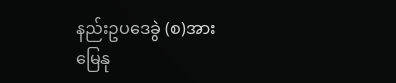နည်းဥပဒေခွဲ (စ)အား မြေနု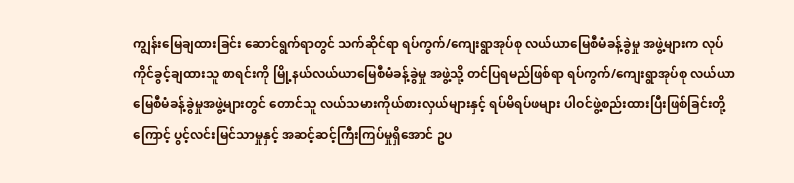ကျွန်းမြေချထားခြင်း ဆောင်ရွက်ရာတွင် သက်ဆိုင်ရာ ရပ်ကွက်/ကျေးရွာအုပ်စု လယ်ယာမြေစီမံခန့်ခွဲမှု အဖွဲ့များက လုပ်ကိုင်ခွင့်ချထားသူ စာရင်းကို မြို့နယ်လယ်ယာမြေစီမံခန့်ခွဲမှု အဖွဲ့သို့ တင်ပြရမည်ဖြစ်ရာ ရပ်ကွက်/ကျေးရွာအုပ်စု လယ်ယာမြေစီမံခန့်ခွဲမှုအဖွဲ့များတွင် တောင်သူ လယ်သမားကိုယ်စားလှယ်များနှင့် ရပ်မိရပ်ဖများ ပါဝင်ဖွဲ့စည်းထားပြီးဖြစ်ခြင်းတို့ကြောင့် ပွင့်လင်းမြင်သာမှုနှင့် အဆင့်ဆင့်ကြီးကြပ်မှုရှိအောင် ဥပ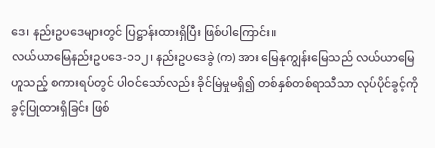ဒေ၊ နည်းဥပဒေများတွင် ပြဋ္ဌာန်းထားရှိပြီး ဖြစ်ပါကြောင်း။
လယ်ယာမြေနည်းဥပဒေ-၁၁၂၊ နည်းဥပဒေခွဲ (က) အား မြေနုကျွန်းမြေသည် လယ်ယာမြေဟူသည့် စကားရပ်တွင် ပါဝင်သော်လည်း ခိုင်မြဲမှုမရှိ၍ တစ်နှစ်တစ်ရာသီသာ လုပ်ပိုင်ခွင့်ကို ခွင့်ပြုထားရှိခြင်း ဖြစ်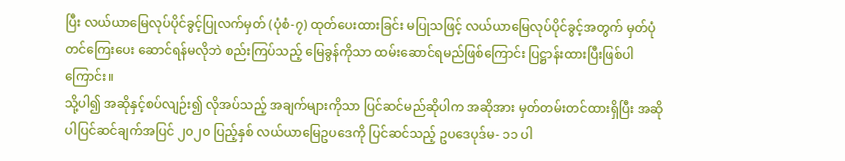ပြီး လယ်ယာမြေလုပ်ပိုင်ခွင့်ပြုလက်မှတ် (ပုံစံ-၇) ထုတ်ပေးထားခြင်း မပြုသဖြင့် လယ်ယာမြေလုပ်ပိုင်ခွင့်အတွက် မှတ်ပုံတင်ကြေးပေး ဆောင်ရန်မလိုဘဲ စည်းကြပ်သည့် မြေခွန်ကိုသာ ထမ်းဆောင်ရမည်ဖြစ်ကြောင်း ပြဋ္ဌာန်းထားပြီးဖြစ်ပါကြောင်း။
သို့ပါ၍ အဆိုနှင့်စပ်လျဉ်း၍ လိုအပ်သည့် အချက်များကိုသာ ပြင်ဆင်မည်ဆိုပါက အဆိုအား မှတ်တမ်းတင်ထားရှိပြီး အဆိုပါပြင်ဆင်ချက်အပြင် ၂၀၂၀ ပြည့်နှစ် လယ်ယာမြေဥပဒေကို ပြင်ဆင်သည့် ဥပဒေပုဒ်မ- ၁၁ ပါ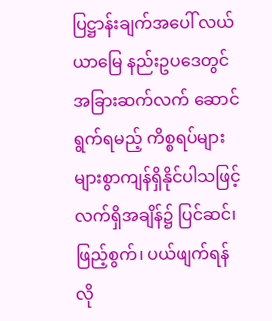ပြဋ္ဌာန်းချက်အပေါ် လယ်ယာမြေ နည်းဥပဒေတွင် အခြားဆက်လက် ဆောင်ရွက်ရမည့် ကိစ္စရပ်များ များစွာကျန်ရှိနိုင်ပါသဖြင့် လက်ရှိအချိန်၌ ပြင်ဆင်၊ ဖြည့်စွက်၊ ပယ်ဖျက်ရန် လို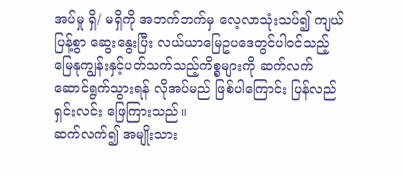အပ်မှု ရှိ/ မရှိကို အဘက်ဘက်မှ လေ့လာသုံးသပ်၍ ကျယ်ပြန့်စွာ ဆွေးနွေးပြီး လယ်ယာမြေဥပဒေတွင်ပါဝင်သည့် မြေနုကျွန်းနှင့်ပတ်သက်သည့်ကိစ္စများကို ဆက်လက် ဆောင်ရွက်သွားရန် လိုအပ်မည် ဖြစ်ပါကြောင်း ပြန်လည်ရှင်းလင်း ဖြေကြားသည်။
ဆက်လက်၍ အမျိုးသား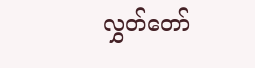လွှတ်တော်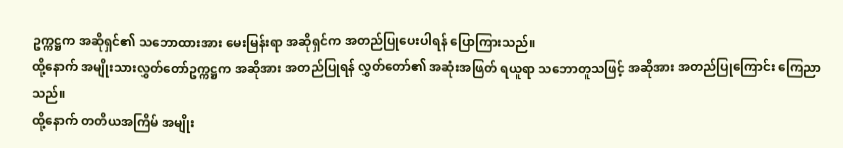ဥက္ကဋ္ဌက အဆိုရှင်၏ သဘောထားအား မေးမြန်းရာ အဆိုရှင်က အတည်ပြုပေးပါရန် ပြောကြားသည်။
ထို့နောက် အမျိုးသားလွှတ်တော်ဥက္ကဋ္ဌက အဆိုအား အတည်ပြုရန် လွှတ်တော်၏ အဆုံးအဖြတ် ရယူရာ သဘောတူသဖြင့် အဆိုအား အတည်ပြုကြောင်း ကြေညာသည်။
ထို့နောက် တတိယအကြိမ် အမျိုး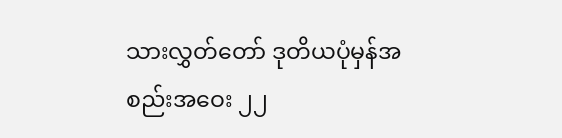သားလွှတ်တော် ဒုတိယပုံမှန်အစည်းအဝေး ၂၂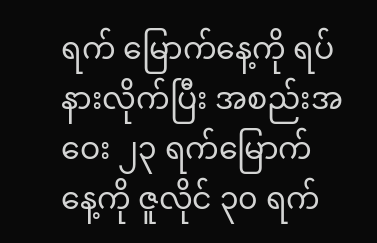ရက် မြောက်နေ့ကို ရပ်နားလိုက်ပြီး အစည်းအဝေး ၂၃ ရက်မြောက်နေ့ကို ဇူလိုင် ၃၀ ရက်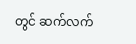တွင် ဆက်လက်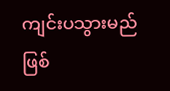ကျင်းပသွားမည်ဖြစ်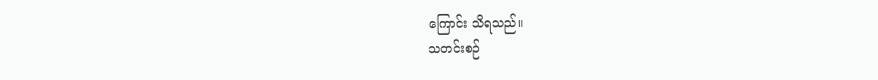ကြောင်း သိရသည်။
သတင်းစဉ်